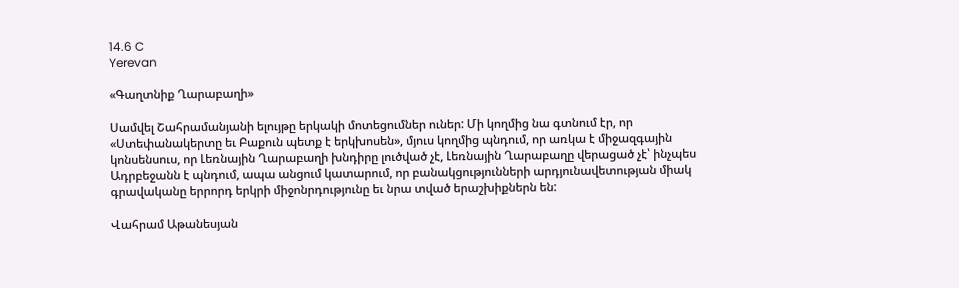14.6 C
Yerevan

«Գաղտնիք Ղարաբաղի»

Սամվել Շահրամանյանի ելույթը երկակի մոտեցումներ ուներ: Մի կողմից նա գտնում էր, որ «Ստեփանակերտը եւ Բաքուն պետք է երկխոսեն», մյուս կողմից պնդում, որ առկա է միջազգային կոնսենսուս, որ Լեռնային Ղարաբաղի խնդիրը լուծված չէ, Լեռնային Ղարաբաղը վերացած չէ՝ ինչպես Ադրբեջանն է պնդում, ապա անցում կատարում, որ բանակցությունների արդյունավետության միակ գրավականը երրորդ երկրի միջոնրդությունը եւ նրա տված երաշխիքներն են:

Վահրամ Աթանեսյան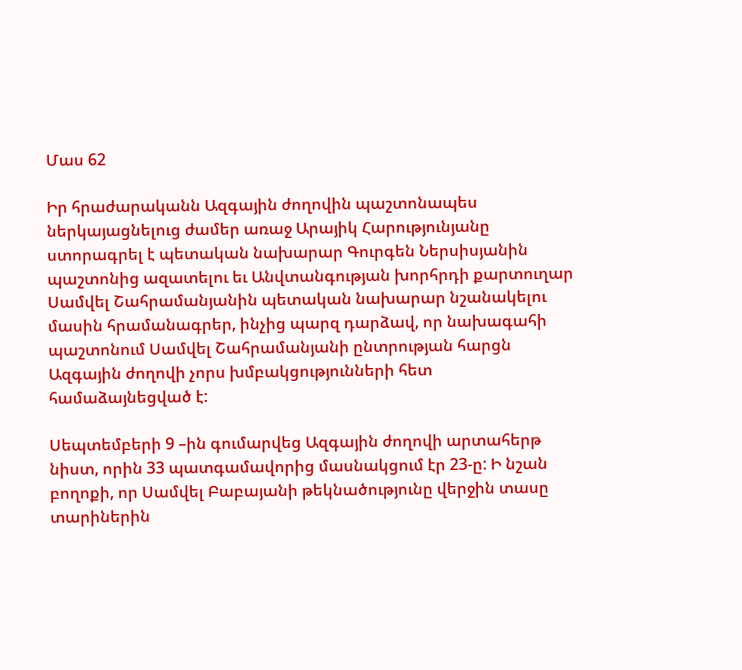Մաս 62

Իր հրաժարականն Ազգային ժողովին պաշտոնապես ներկայացնելուց ժամեր առաջ Արայիկ Հարությունյանը ստորագրել է պետական նախարար Գուրգեն Ներսիսյանին պաշտոնից ազատելու եւ Անվտանգության խորհրդի քարտուղար Սամվել Շահրամանյանին պետական նախարար նշանակելու մասին հրամանագրեր, ինչից պարզ դարձավ, որ նախագահի պաշտոնում Սամվել Շահրամանյանի ընտրության հարցն Ազգային ժողովի չորս խմբակցությունների հետ համաձայնեցված է:

Սեպտեմբերի 9 –ին գումարվեց Ազգային ժողովի արտահերթ նիստ, որին 33 պատգամավորից մասնակցում էր 23‑ը: Ի նշան բողոքի, որ Սամվել Բաբայանի թեկնածությունը վերջին տասը տարիներին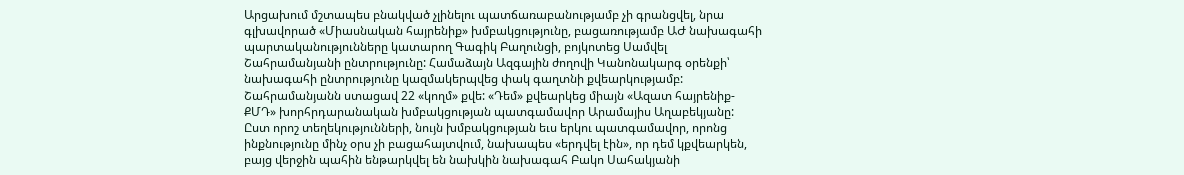Արցախում մշտապես բնակված չլինելու պատճառաբանությամբ չի գրանցվել, նրա գլխավորած «Միասնական հայրենիք» խմբակցությունը, բացառությամբ ԱԺ նախագահի պարտականությունները կատարող Գագիկ Բաղունցի, բոյկոտեց Սամվել Շահրամանյանի ընտրությունը: Համաձայն Ազգային ժողովի Կանոնակարգ օրենքի՝ նախագահի ընտրությունը կազմակերպվեց փակ գաղտնի քվեարկությամբ: Շահրամանյանն ստացավ 22 «կողմ» քվե: «Դեմ» քվեարկեց միայն «Ազատ հայրենիք-ՔՄԴ» խորհրդարանական խմբակցության պատգամավոր Արամայիս Աղաբեկյանը: Ըստ որոշ տեղեկությունների, նույն խմբակցության եւս երկու պատգամավոր, որոնց ինքնությունը մինչ օրս չի բացահայտվում, նախապես «երդվել էին», որ դեմ կքվեարկեն, բայց վերջին պահին ենթարկվել են նախկին նախագահ Բակո Սահակյանի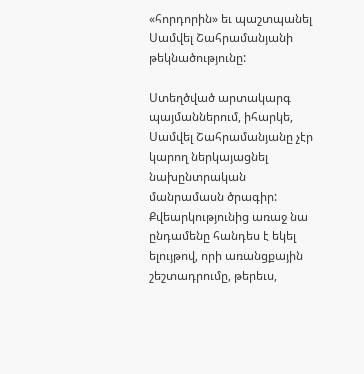«հորդորին» եւ պաշտպանել Սամվել Շահրամանյանի թեկնածությունը:

Ստեղծված արտակարգ պայմաններում, իհարկե, Սամվել Շահրամանյանը չէր կարող ներկայացնել նախընտրական մանրամասն ծրագիր: Քվեարկությունից առաջ նա ընդամենը հանդես է եկել ելույթով, որի առանցքային շեշտադրումը, թերեւս,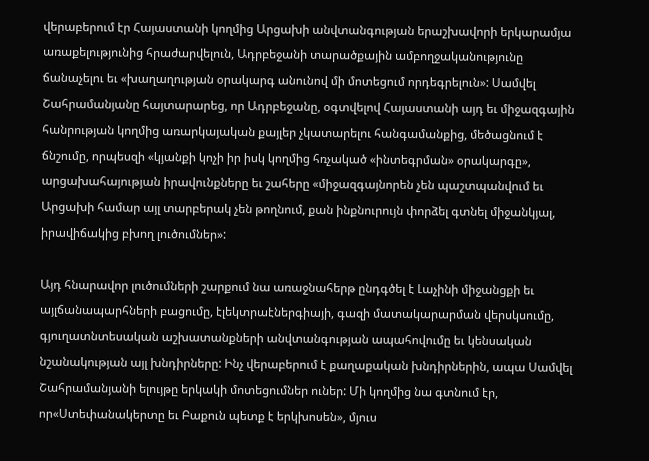վերաբերում էր Հայաստանի կողմից Արցախի անվտանգության երաշխավորի երկարամյա առաքելությունից հրաժարվելուն, Ադրբեջանի տարածքային ամբողջականությունը ճանաչելու եւ «խաղաղության օրակարգ անունով մի մոտեցում որդեգրելուն»: Սամվել Շահրամանյանը հայտարարեց, որ Ադրբեջանը, օգտվելով Հայաստանի այդ եւ միջազգային հանրության կողմից առարկայական քայլեր չկատարելու հանգամանքից, մեծացնում է ճնշումը, որպեսզի «կյանքի կոչի իր իսկ կողմից հռչակած «ինտեգրման» օրակարգը», արցախահայության իրավունքները եւ շահերը «միջազգայնորեն չեն պաշտպանվում եւ Արցախի համար այլ տարբերակ չեն թողնում, քան ինքնուրույն փորձել գտնել միջանկյալ, իրավիճակից բխող լուծումներ»:

Այդ հնարավոր լուծումների շարքում նա առաջնահերթ ընդգծել է Լաչինի միջանցքի եւ այլճանապարհների բացումը, էլեկտրաէներգիայի, գազի մատակարարման վերսկսումը, գյուղատնտեսական աշխատանքների անվտանգության ապահովումը եւ կենսական նշանակության այլ խնդիրները: Ինչ վերաբերում է քաղաքական խնդիրներին, ապա Սամվել Շահրամանյանի ելույթը երկակի մոտեցումներ ուներ: Մի կողմից նա գտնում էր, որ«Ստեփանակերտը եւ Բաքուն պետք է երկխոսեն», մյուս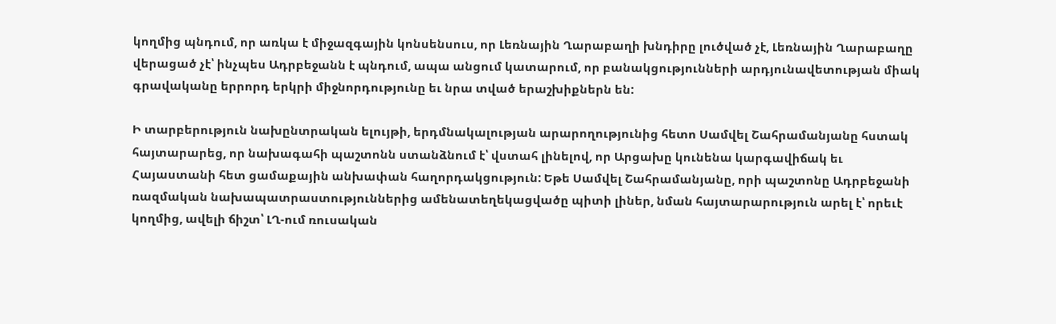կողմից պնդում, որ առկա է միջազգային կոնսենսուս, որ Լեռնային Ղարաբաղի խնդիրը լուծված չէ, Լեռնային Ղարաբաղը վերացած չէ՝ ինչպես Ադրբեջանն է պնդում, ապա անցում կատարում, որ բանակցությունների արդյունավետության միակ գրավականը երրորդ երկրի միջնորդությունը եւ նրա տված երաշխիքներն են:

Ի տարբերություն նախընտրական ելույթի, երդմնակալության արարողությունից հետո Սամվել Շահրամանյանը հստակ հայտարարեց, որ նախագահի պաշտոնն ստանձնում է՝ վստահ լինելով, որ Արցախը կունենա կարգավիճակ եւ Հայաստանի հետ ցամաքային անխափան հաղորդակցություն: Եթե Սամվել Շահրամանյանը, որի պաշտոնը Ադրբեջանի ռազմական նախապատրաստություններից ամենատեղեկացվածը պիտի լիներ, նման հայտարարություն արել է՝ որեւէ կողմից, ավելի ճիշտ՝ ԼՂ-ում ռուսական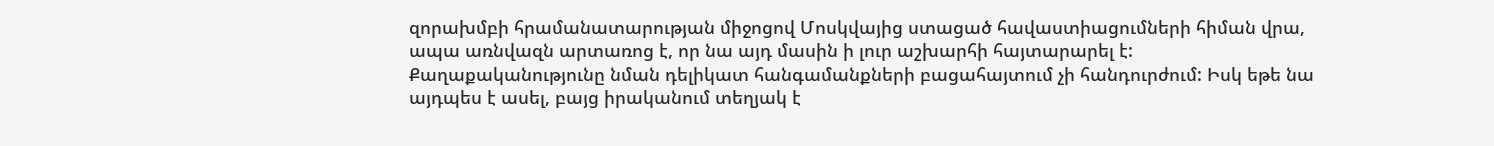զորախմբի հրամանատարության միջոցով Մոսկվայից ստացած հավաստիացումների հիման վրա, ապա առնվազն արտառոց է, որ նա այդ մասին ի լուր աշխարհի հայտարարել է: Քաղաքականությունը նման դելիկատ հանգամանքների բացահայտում չի հանդուրժում: Իսկ եթե նա այդպես է ասել, բայց իրականում տեղյակ է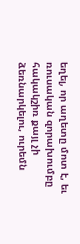եղել, որ աղետը մոտ է, եւ ռուսական զորախումբը հակակշիռ քայլ չի ձեռնարկելու, ուրեմն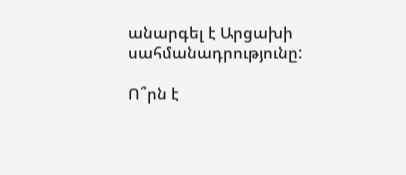անարգել է Արցախի սահմանադրությունը:

Ո՞րն է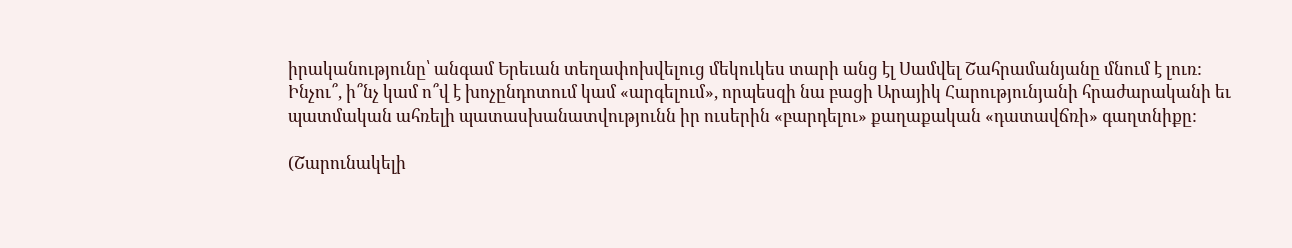իրականությունը՝ անգամ Երեւան տեղափոխվելուց մեկուկես տարի անց էլ Սամվել Շահրամանյանը մնում է լուռ: Ինչու՞, ի՞նչ կամ ո՞վ է խոչընդոտում կամ «արգելում», որպեսզի նա բացի Արայիկ Հարությունյանի հրաժարականի եւ պատմական ահռելի պատասխանատվությունն իր ուսերին «բարդելու» քաղաքական «դատավճռի» գաղտնիքը:

(Շարունակելի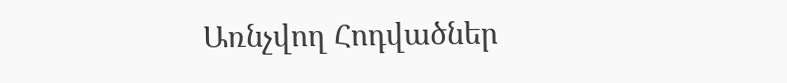Առնչվող Հոդվածներ